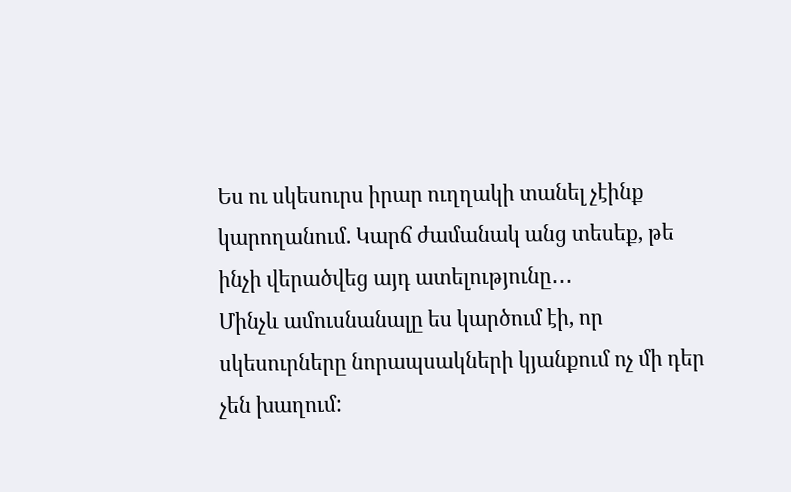Ես ու սկեսուրս իրար ուղղակի տանել չէինք կարողանում. Կարճ ժամանակ անց տեսեք, թե ինչի վերածվեց այդ ատելությունը․․․
Մինչև ամուսնանալը ես կարծում էի, որ սկեսուրները նորապսակների կյանքում ոչ մի դեր չեն խաղում: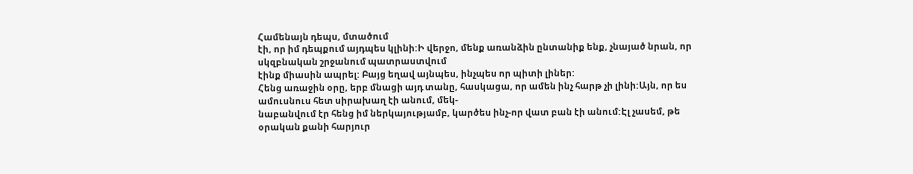Համենայն դեպս, մտածում
էի, որ իմ դեպքում այդպես կլինի:Ի վերջո, մենք առանձին ընտանիք ենք, չնայած նրան, որ սկզբնական շրջանում պատրաստվում
էինք միասին ապրել: Բայց եղավ այնպես, ինչպես որ պիտի լիներ:
Հենց առաջին օրը, երբ մնացի այդ տանը, հասկացա, որ ամեն ինչ հարթ չի լինի:Այն, որ ես ամուսնուս հետ սիրախաղ էի անում, մեկ-
նաբանվում էր հենց իմ ներկայությամբ, կարծես ինչ-որ վատ բան էի անում:Էլ չասեմ, թե օրական քանի հարյուր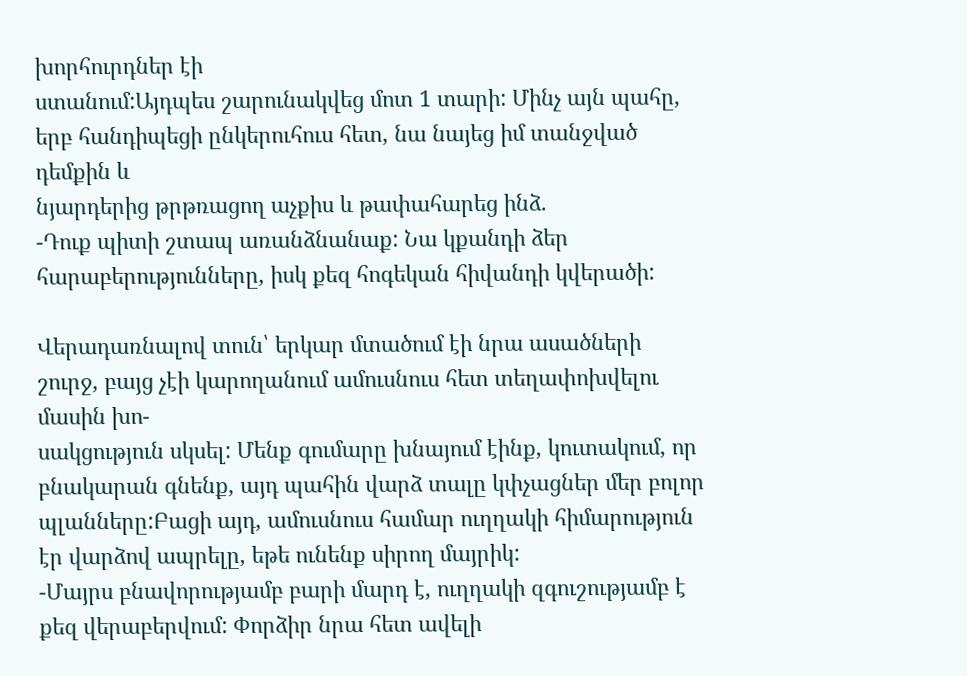խորհուրդներ էի
ստանում:Այդպես շարունակվեց մոտ 1 տարի: Մինչ այն պահը, երբ հանդիպեցի ընկերուհուս հետ, նա նայեց իմ տանջված դեմքին և
նյարդերից թրթռացող աչքիս և թափահարեց ինձ.
-Դուք պիտի շտապ առանձնանաք: Նա կքանդի ձեր հարաբերությունները, իսկ քեզ հոգեկան հիվանդի կվերածի:

Վերադառնալով տուն՝ երկար մտածում էի նրա ասածների շուրջ, բայց չէի կարողանում ամուսնուս հետ տեղափոխվելու մասին խո-
սակցություն սկսել: Մենք գումարը խնայում էինք, կուտակում, որ բնակարան գնենք, այդ պահին վարձ տալը կփչացներ մեր բոլոր
պլանները:Բացի այդ, ամուսնուս համար ուղղակի հիմարություն էր վարձով ապրելը, եթե ունենք սիրող մայրիկ:
-Մայրս բնավորությամբ բարի մարդ է, ուղղակի զգուշությամբ է քեզ վերաբերվում: Փորձիր նրա հետ ավելի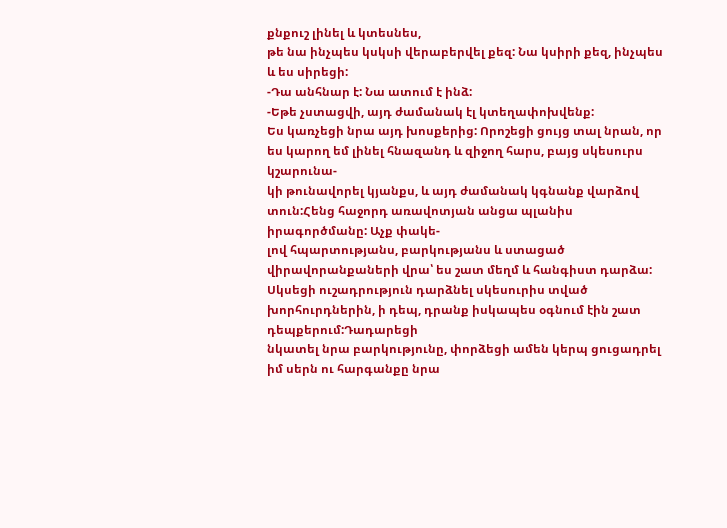քնքուշ լինել և կտեսնես,
թե նա ինչպես կսկսի վերաբերվել քեզ: Նա կսիրի քեզ, ինչպես և ես սիրեցի:
-Դա անհնար է: Նա ատում է ինձ:
-Եթե չստացվի, այդ ժամանակ էլ կտեղափոխվենք:
Ես կառչեցի նրա այդ խոսքերից: Որոշեցի ցույց տալ նրան, որ ես կարող եմ լինել հնազանդ և զիջող հարս, բայց սկեսուրս կշարունա-
կի թունավորել կյանքս, և այդ ժամանակ կգնանք վարձով տուն:Հենց հաջորդ առավոտյան անցա պլանիս իրագործմանը: Աչք փակե-
լով հպարտությանս, բարկությանս և ստացած վիրավորանքաների վրա՝ ես շատ մեղմ և հանգիստ դարձա:
Սկսեցի ուշադրություն դարձնել սկեսուրիս տված խորհուրդներին, ի դեպ, դրանք իսկապես օգնում էին շատ դեպքերում:Դադարեցի
նկատել նրա բարկությունը, փորձեցի ամեն կերպ ցուցադրել իմ սերն ու հարգանքը նրա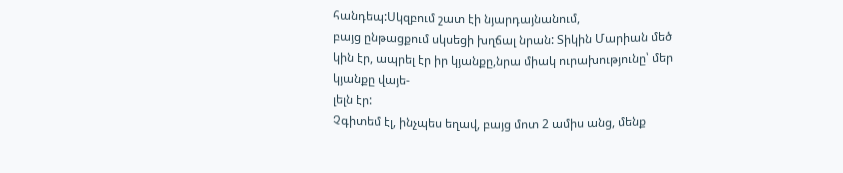հանդեպ:Սկզբում շատ էի նյարդայնանում,
բայց ընթացքում սկսեցի խղճալ նրան: Տիկին Մարիան մեծ կին էր, ապրել էր իր կյանքը,նրա միակ ուրախությունը՝ մեր կյանքը վայե-
լելն էր:
Չգիտեմ էլ, ինչպես եղավ, բայց մոտ 2 ամիս անց, մենք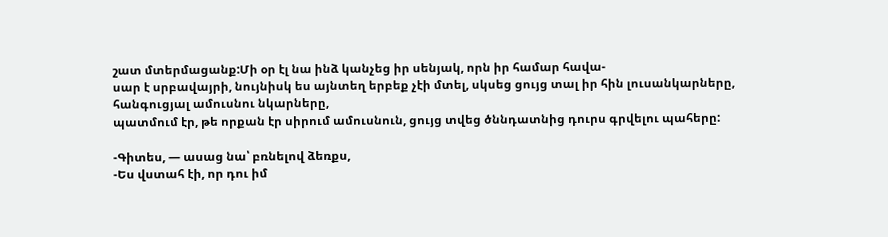շատ մտերմացանք:Մի օր էլ նա ինձ կանչեց իր սենյակ, որն իր համար հավա-
սար է սրբավայրի, նույնիսկ ես այնտեղ երբեք չէի մտել, սկսեց ցույց տալ իր հին լուսանկարները, հանգուցյալ ամուսնու նկարները,
պատմում էր, թե որքան էր սիրում ամուսնուն, ցույց տվեց ծննդատնից դուրս գրվելու պահերը:

-Գիտես, — ասաց նա՝ բռնելով ձեռքս,
-Ես վստահ էի, որ դու իմ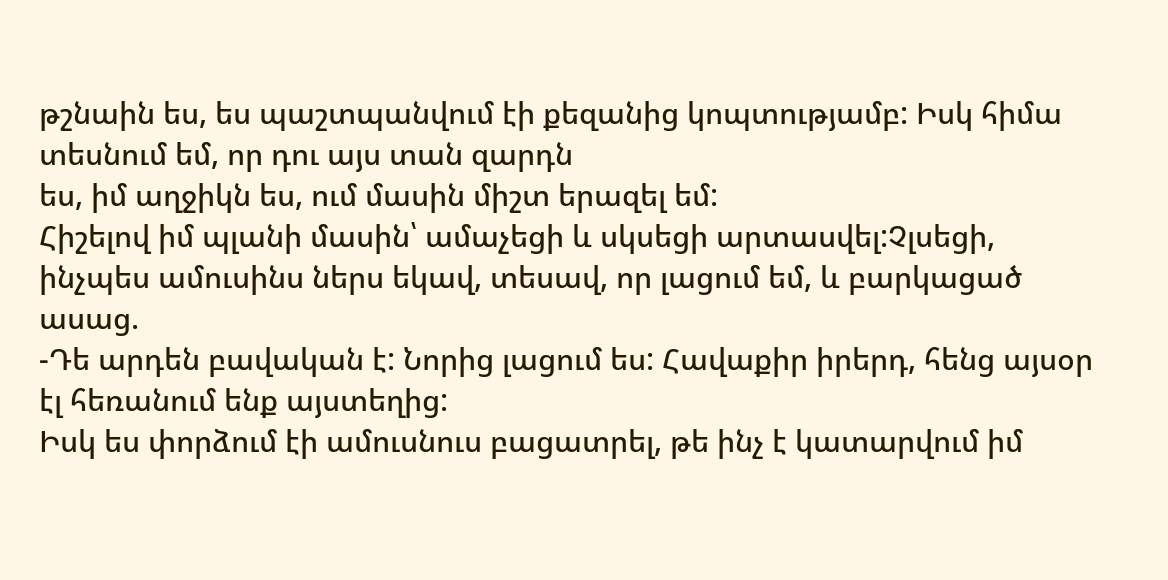թշնաին ես, ես պաշտպանվում էի քեզանից կոպտությամբ: Իսկ հիմա տեսնում եմ, որ դու այս տան զարդն
ես, իմ աղջիկն ես, ում մասին միշտ երազել եմ:
Հիշելով իմ պլանի մասին՝ ամաչեցի և սկսեցի արտասվել:Չլսեցի, ինչպես ամուսինս ներս եկավ, տեսավ, որ լացում եմ, և բարկացած
ասաց.
-Դե արդեն բավական է: Նորից լացում ես: Հավաքիր իրերդ, հենց այսօր էլ հեռանում ենք այստեղից:
Իսկ ես փորձում էի ամուսնուս բացատրել, թե ինչ է կատարվում իմ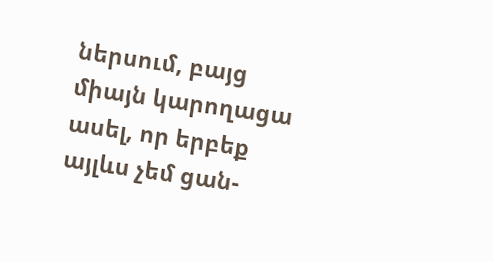ներսում, բայց միայն կարողացա ասել, որ երբեք այլևս չեմ ցան-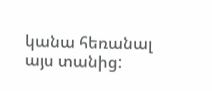կանա հեռանալ այս տանից: